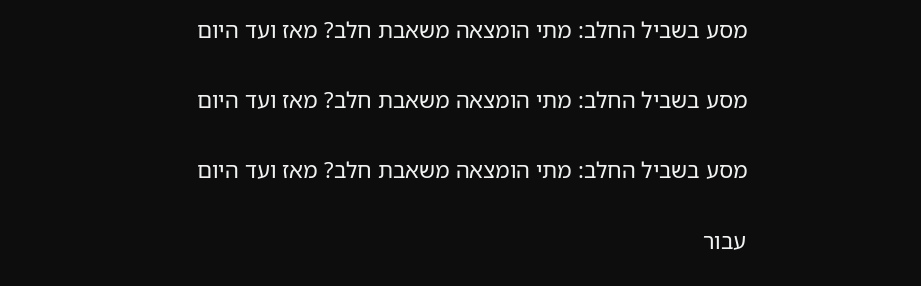מסע בשביל החלב: מתי הומצאה משאבת חלב? מאז ועד היום

מסע בשביל החלב: מתי הומצאה משאבת חלב? מאז ועד היום

מסע בשביל החלב: מתי הומצאה משאבת חלב? מאז ועד היום

עבור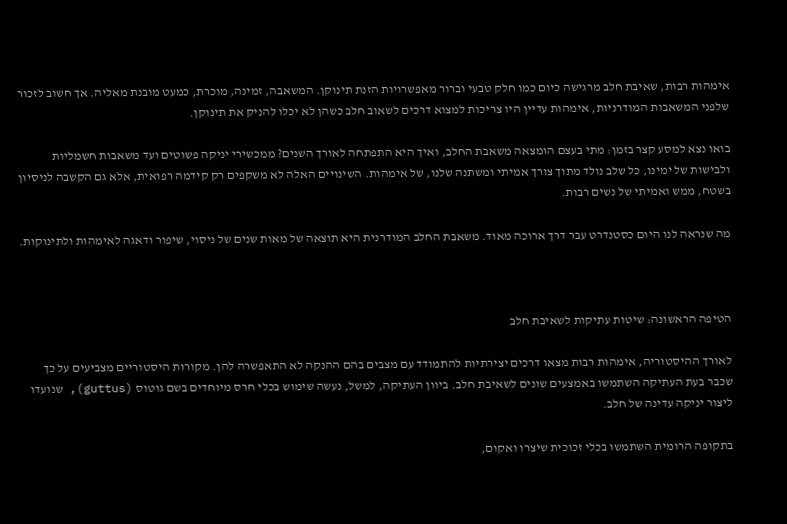אימהות רבות, שאיבת חלב מרגישה כיום כמו חלק טבעי וברור מאפשרויות הזנת תינוקן. המשאבה, זמינה, מוכרת, כמעט מובנת מאליה. אך חשוב לזכור שלפני המשאבות המודרניות, אימהות עדיין היו צריכות למצוא דרכים לשאוב חלב כשהן לא יכלו להניק את תינוקן.

בואו נצא למסע קצר בזמן: מתי בעצם הומצאה משאבת החלב, ואיך היא התפתחה לאורך השנים? ממכשירי יניקה פשוטים ועד משאבות חשמליות ולבישות של ימינו, כל שלב נולד מתוך צורך אמיתי ומשתנה שלנו, של אימהות. השינויים האלה לא משקפים רק קידמה רפואית, אלא גם הקשבה לניסיון בשטח, ממש ואמיתי של נשים רבות.

מה שנראה לנו היום כסטנדרט עבר דרך ארוכה מאוד. משאבת החלב המודרנית היא תוצאה של מאות שנים של ניסוי, שיפור ודאגה לאימהות ולתינוקות.



הטיפה הראשונה: שיטות עתיקות לשאיבת חלב

לאורך ההיסטוריה, אימהות רבות מצאו דרכים יצירתיות להתמודד עם מצבים בהם ההנקה לא התאפשרה להן. מקורות היסטוריים מצביעים על כך שכבר בעת העתיקה השתמשו באמצעים שונים לשאיבת חלב. ביוון העתיקה, למשל, נעשה שימוש בכלי חרס מיוחדים בשם גוטוס (guttus), שנועדו ליצור יניקה עדינה של חלב.

בתקופה הרומית השתמשו בכלי זכוכית שיצרו ואקום,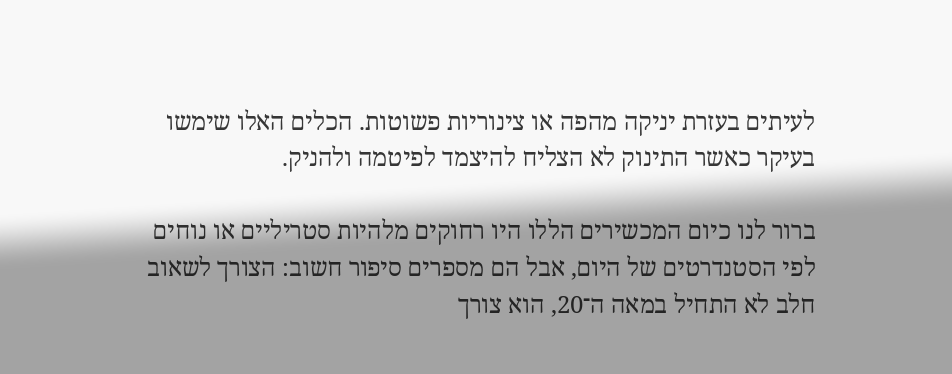לעיתים בעזרת יניקה מהפה או צינוריות פשוטות. הכלים האלו שימשו בעיקר כאשר התינוק לא הצליח להיצמד לפיטמה ולהניק.

ברור לנו כיום המכשירים הללו היו רחוקים מלהיות סטריליים או נוחים לפי הסטנדרטים של היום, אבל הם מספרים סיפור חשוב: הצורך לשאוב חלב לא התחיל במאה ה־20, הוא צורך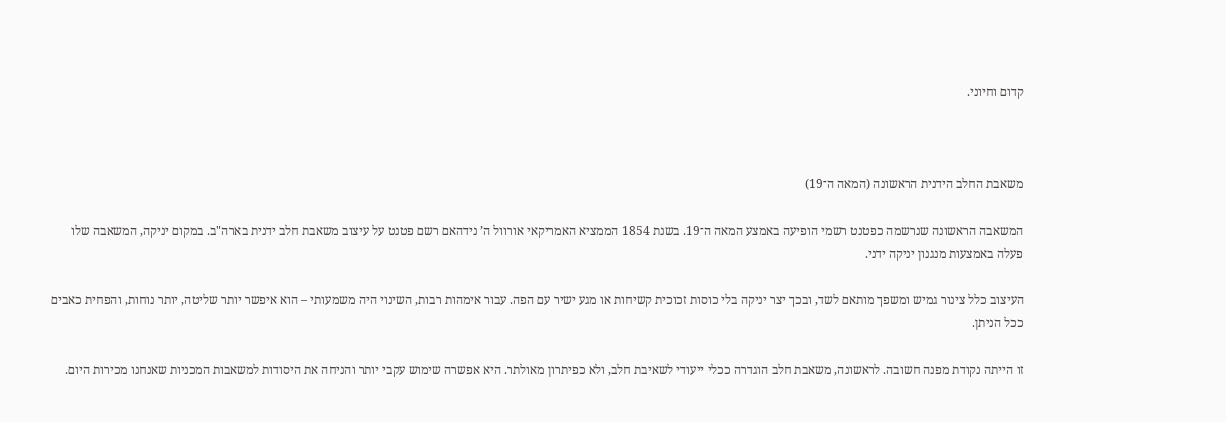קדום וחיוני.



משאבת החלב הידנית הראשונה (המאה ה־19)

המשאבה הראשונה שנרשמה כפטנט רשמי הופיעה באמצע המאה ה־19. בשנת 1854 הממציא האמריקאי אורוול ה’ נידהאם רשם פטנט על עיצוב משאבת חלב ידנית בארה"ב. במקום יניקה, המשאבה שלו פעלה באמצעות מנגנון יניקה ידני.

העיצוב כלל צינור גמיש ומשפך מותאם לשד, ובכך יצר יניקה בלי כוסות זכוכית קשיחות או מגע ישיר עם הפה. עבור אימהות רבות, השינוי היה משמעותי – הוא איפשר יותר שליטה, יותר נוחות, והפחית כאבים ככל הניתן.

זו הייתה נקודת מפנה חשובה. לראשונה, משאבת חלב הוגדרה ככלי ייעודי לשאיבת חלב, ולא כפיתרון מאולתר. היא אפשרה שימוש עקבי יותר והניחה את היסודות למשאבות המכניות שאנחנו מכירות היום.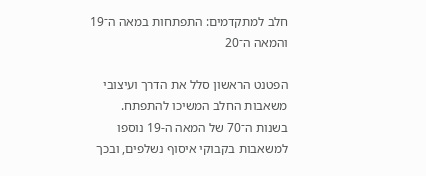חלב למתקדמים: התפתחות במאה ה־19 והמאה ה־20

הפטנט הראשון סלל את הדרך ועיצובי משאבות החלב המשיכו להתפתח. בשנות ה־70 של המאה ה-19 נוספו למשאבות בקבוקי איסוף נשלפים, ובכך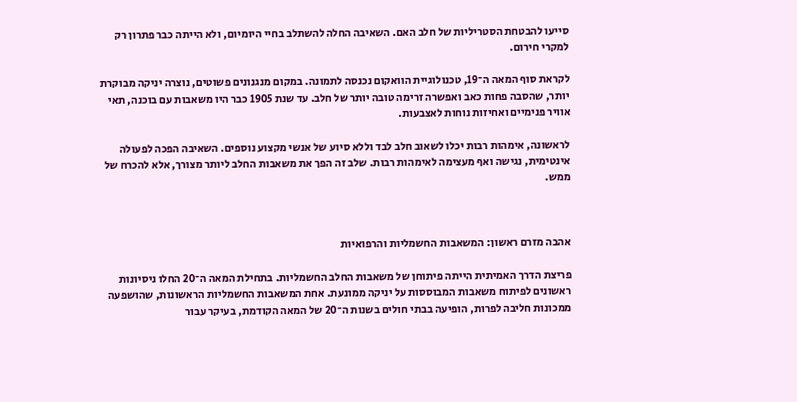סייעו להבטחת הסטריליות של חלב האם. השאיבה החלה להשתלב בחיי היומיום, ולא הייתה כבר פתרון רק למקרי חירום.

לקראת סוף המאה ה־19, טכנולוגיית הוואקום נכנסה לתמונה. במקום מנגנונים פשוטים, נוצרה יניקה מבוקרת יותר, שהסבה פחות כאב ואפשרה זרימה טובה יותר של חלב. עד שנת 1905 כבר היו משאבות עם בוכנה, תאי אוויר פנימיים ואחיזות נוחות לאצבעות.

לראשונה, אימהות רבות יכלו לשאוב חלב לבד וללא סיוע של אנשי מקצוע נוספים. השאיבה הפכה לפעולה אינטימית, נגישה ואף מעצימה לאימהות רבות. שלב זה הפך את משאבות החלב ליותר מצורך, אלא להכרח של ממש.



אהבה מזרם ראשון: המשאבות החשמליות והרפואיות

פריצת הדרך האמיתית הייתה פיתוחן של משאבות החלב החשמליות. בתחילת המאה ה־20 החלו ניסיונות ראשונים לפיתוח משאבות המבוססות על יניקה ממונעת. אחת המשאבות החשמליות הראשונות, שהושפעה ממכונות חליבה לפרות, הופיעה בבתי חולים בשנות ה־20 של המאה הקודמת, בעיקר עבור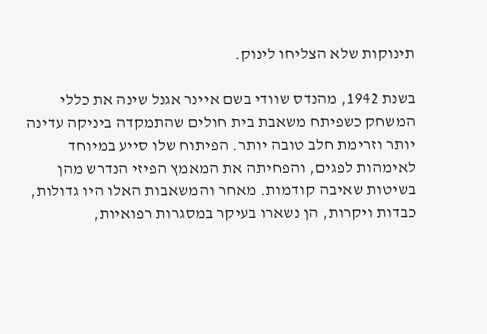תינוקות שלא הצליחו לינוק.

בשנת 1942, מהנדס שוודי בשם איינר אגנל שינה את כללי המשחק כשפיתח משאבת בית חולים שהתמקדה ביניקה עדינה יותר וזרימת חלב טובה יותר. הפיתוח שלו סייע במיוחד לאימהות לפגים, והפחיתה את המאמץ הפיזי הנדרש מהן בשיטות שאיבה קודמות. מאחר והמשאבות האלו היו גדולות, כבדות ויקרות, הן נשארו בעיקר במסגרות רפואיות,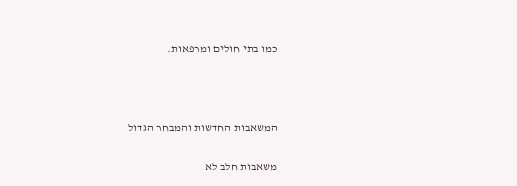כמו בתי חולים ומרפאות.



המשאבות החדשות והמבחר הגדול

משאבות חלב לא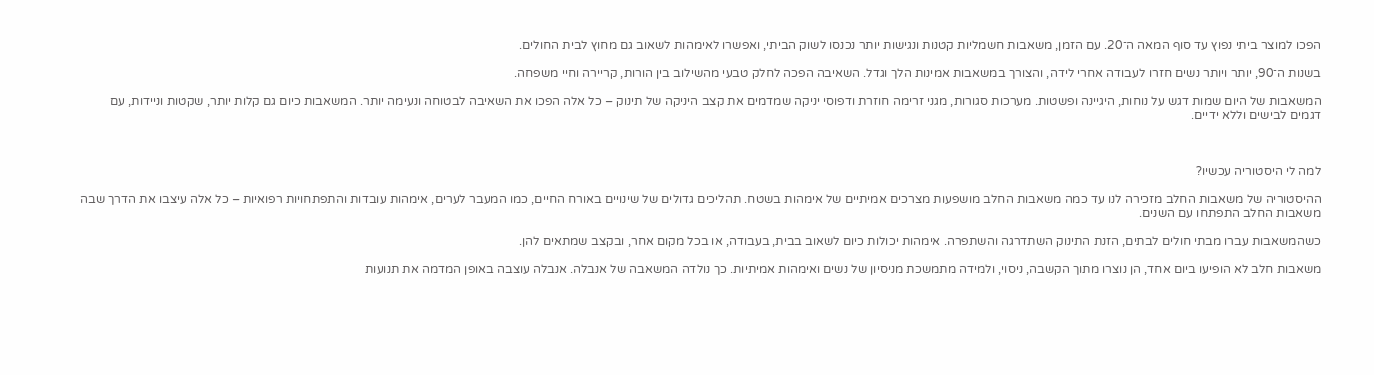הפכו למוצר ביתי נפוץ עד סוף המאה ה־20. עם הזמן, משאבות חשמליות קטנות ונגישות יותר נכנסו לשוק הביתי, ואפשרו לאימהות לשאוב גם מחוץ לבית החולים.

בשנות ה־90, יותר ויותר נשים חזרו לעבודה אחרי לידה, והצורך במשאבות אמינות הלך וגדל. השאיבה הפכה לחלק טבעי מהשילוב בין הורות, קריירה וחיי משפחה.

המשאבות של היום שמות דגש על נוחות, היגיינה ופשטות. מערכות סגורות, מגני זרימה חוזרת ודפוסי יניקה שמדמים את קצב היניקה של תינוק – כל אלה הפכו את השאיבה לבטוחה ונעימה יותר. המשאבות כיום גם קלות יותר, שקטות וניידות, עם דגמים לבישים וללא ידיים.



למה לי היסטוריה עכשיו?

ההיסטוריה של משאבות החלב מזכירה לנו עד כמה משאבות החלב מושפעות מצרכים אמיתיים של אימהות בשטח. תהליכים גדולים של שינויים באורח החיים, כמו המעבר לערים, אימהות עובדות והתפתחויות רפואיות – כל אלה עיצבו את הדרך שבה משאבות החלב התפתחו עם השנים.

כשהמשאבות עברו מבתי חולים לבתים, הזנת התינוק השתדרגה והשתפרה. אימהות יכולות כיום לשאוב בבית, בעבודה, או בכל מקום אחר, ובקצב שמתאים להן.

משאבות חלב לא הופיעו ביום אחד, הן נוצרו מתוך הקשבה, ניסוי, ולמידה מתמשכת מניסיון של נשים ואימהות אמיתיות. כך נולדה המשאבה של אנבלה. אנבלה עוצבה באופן המדמה את תנועות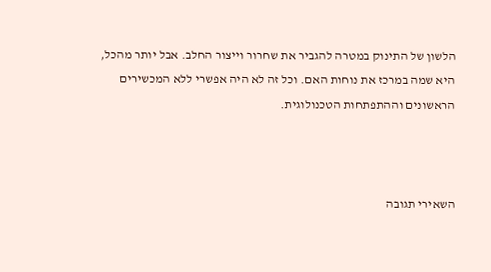הלשון של התינוק במטרה להגביר את שחרור וייצור החלב. אבל יותר מהכל, היא שמה במרכז את נוחות האם. וכל זה לא היה אפשרי ללא המכשירים הראשונים וההתפתחות הטכנולוגית.



השאירי תגובה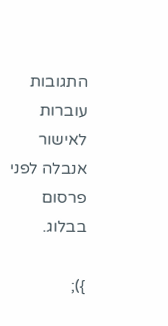התגובות עוברות לאישור אנבלה לפני פרסום בבלוג.

});